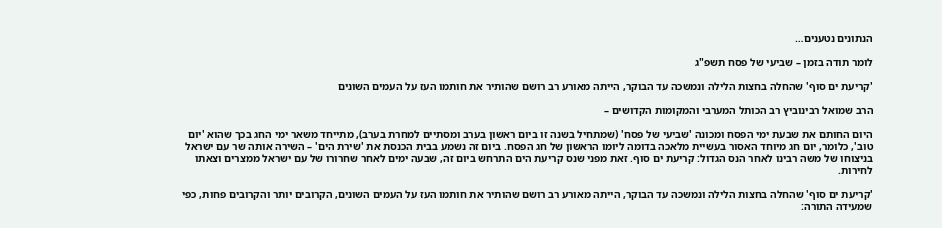הנתונים נטענים…

לומר תודה בזמן – שביעי של פסח תשפ"ג

'קריעת ים סוף' שהחלה בחצות הלילה ונמשכה עד הבוקר, הייתה מאורע רב רושם שהותיר את חותמו העז על העמים השונים

הרב שמואל רבינוביץ רב הכותל המערבי והמקומות הקדושים –

היום החותם את שבעת ימי הפסח ומכונה 'שביעי של פסח' (שמתחיל בשנה זו ביום ראשון בערב ומסתיים למחרת בערב), מתייחד משאר ימי החג בכך שהוא 'יום טוב', כלומר, יום חג מיוחד האסור בעשיית מלאכה בדומה ליומו הראשון של חג הפסח. ביום זה נשמע בבית הכנסת את 'שירת הים' – השירה אותה שר עם ישראל בניצוחו של משה רבינו לאחר הנס הגדול: קריעת ים סוף. זאת מפני שנס קריעת הים התרחש ביום זה, שבעה ימים לאחר שחרורו של עם ישראל ממצרים וצאתו לחירות.

'קריעת ים סוף' שהחלה בחצות הלילה ונמשכה עד הבוקר, הייתה מאורע רב רושם שהותיר את חותמו העז על העמים השונים, הקרובים יותר והקרובים פחות, כפי שמעידה התורה: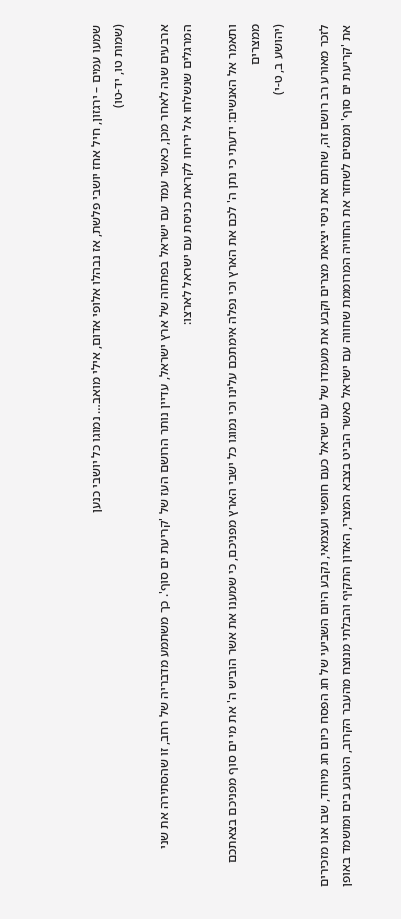שמעו עמים – ירגזון, חיל אחז יושבי פלשת, אז נבהלו אלופי אדום, אילי מואב… נמוגו כל יושבי כנען
(שמות טו, יד-טו)

ארבעים שנה לאחר מכן, כאשר עמד עם ישראל בפתחה של ארץ ישראל, עדיין נותר הרושם העז של 'קריעת ים סוף'. כך משתמע מדבריה של רחב, זו שהסתירה את שני המרגלים שנשלחו אל יריחו לקראת כניסת עם ישראל לארצו:

ותאמר אל האנשים: ידעתי כי נתן ה' לכם את הארץ וכי נפלה אימתכם עלינו וכי נמוגו כל ישבי הארץ מפניכם, כי שמענו את אשר הוביש ה' את מי ים סוף מפניכם בצאתכם ממצרים
(יהושע ב, ט-י)

לזכר מאורע רב רושם זה, שחתם את ניסי יציאת מצרים וקבע את מעמדו של עם ישראל כעם חופשי ועצמאי, נקבע היום השביעי של חג הפסח כיום חג מיוחד, שבו אנו מזכירים את 'קריעת ים סוף' ומנסים לשחזר את החוויה המרוממת שחווה עם ישראל כאשר הביט בצבא המצרי, האדון התקיף והבלתי מנוצח מהעבר הקרוב, הטובע בים ומושמד באופן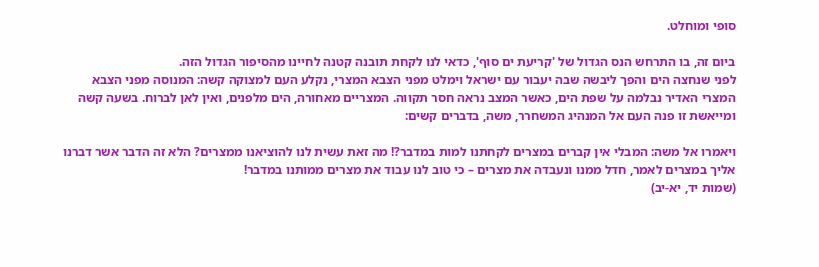סופי ומוחלט.

ביום זה, בו התרחש הנס הגדול של 'קריעת ים סוף', כדאי לנו לקחת תובנה קטנה לחיינו מהסיפור הגדול הזה.
לפני שנחצה הים והפך ליבשה שבה יעבור עם ישראל וימלט מפני הצבא המצרי, נקלע העם למצוקה קשה: המנוסה מפני הצבא המצרי האדיר נבלמה על שפת הים, כאשר המצב נראה חסר תקווה. המצריים מאחורה, הים מלפנים, ואין לאן לברוח. בשעה קשה ומייאשת זו פנה העם אל המנהיג המשחרר, משה, בדברים קשים:

ויאמרו אל משה: המבלי אין קברים במצרים לקחתנו למות במדבר?! מה זאת עשית לנו להוציאנו ממצרים? הלא זה הדבר אשר דברנו אליך במצרים לאמר, חדל ממנו ונעבדה את מצרים – כי טוב לנו עבוד את מצרים ממותנו במדבר!
(שמות יד, יא-יב)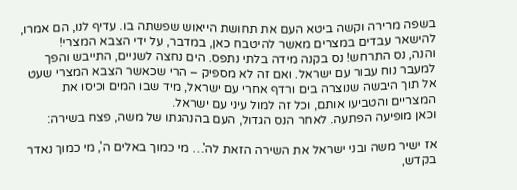בשפה מרירה וקשה ביטא העם את תחושת הייאוש שפשתה בו. עדיף לנו, הם אמרו, להישאר עבדים במצרים מאשר להיטבח כאן, במדבר, על ידי הצבא המצרי!
והנה, נס התרחש! נס בקנה מידה בלתי נתפס. הים נחצה לשניים, התייבש והפך למעבר נוח עבור עם ישראל. ואם זה לא מספיק – הרי שכאשר הצבא המצרי שעט אל תוך היבשה שנוצרה בים ורדף אחרי עם ישראל, מיד שבו המים וכיסו את המצריים והטביעו אותם, וכל זה למול עיני עם ישראל.
וכאן מופיעה הפתעה. לאחר הנס הגדול, העם בהנהגתו של משה, פצח בשירה:

אז ישיר משה ובני ישראל את השירה הזאת לה'… מי כמוך באלים ה', מי כמוך נאדר בקדש,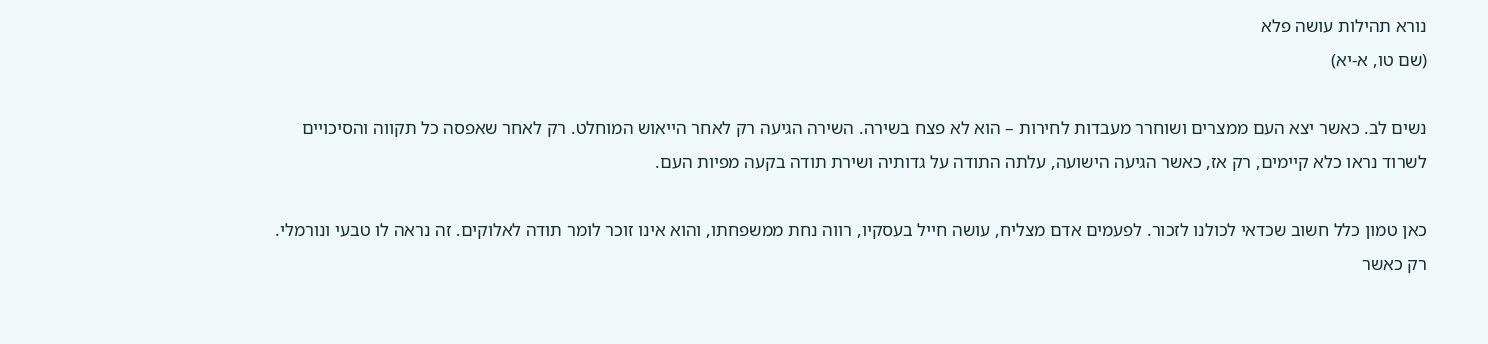נורא תהילות עושה פלא
(שם טו, א-יא)

נשים לב. כאשר יצא העם ממצרים ושוחרר מעבדות לחירות – הוא לא פצח בשירה. השירה הגיעה רק לאחר הייאוש המוחלט. רק לאחר שאפסה כל תקווה והסיכויים לשרוד נראו כלא קיימים, רק אז, כאשר הגיעה הישועה, עלתה התודה על גדותיה ושירת תודה בקעה מפיות העם.

כאן טמון כלל חשוב שכדאי לכולנו לזכור. לפעמים אדם מצליח, עושה חייל בעסקיו, רווה נחת ממשפחתו, והוא אינו זוכר לומר תודה לאלוקים. זה נראה לו טבעי ונורמלי. רק כאשר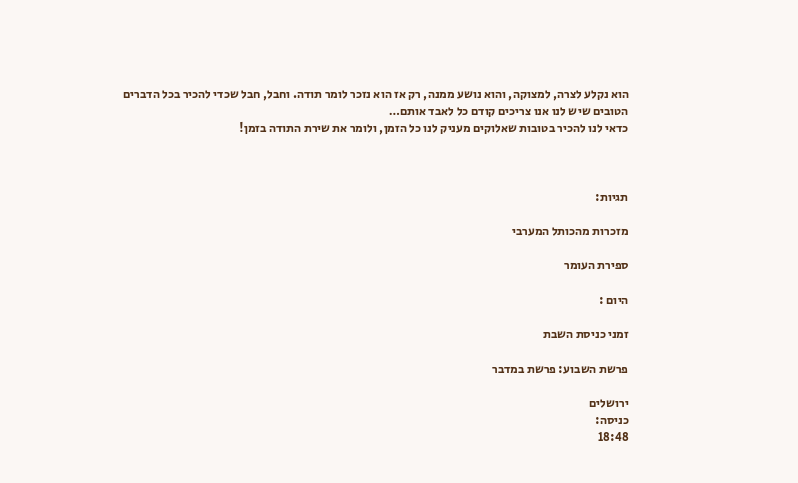הוא נקלע לצרה, למצוקה, והוא נושע ממנה, רק אז הוא נזכר לומר תודה. וחבל, חבל שכדי להכיר בכל הדברים הטובים שיש לנו אנו צריכים קודם כל לאבד אותם…
כדאי לנו להכיר בטובות שאלוקים מעניק לנו כל הזמן, ולומר את שירת התודה בזמן!



תגיות:

מזכרות מהכותל המערבי

ספירת העומר

היום :

זמני כניסת השבת

פרשת השבוע: פרשת במדבר

ירושלים
כניסה:
18:48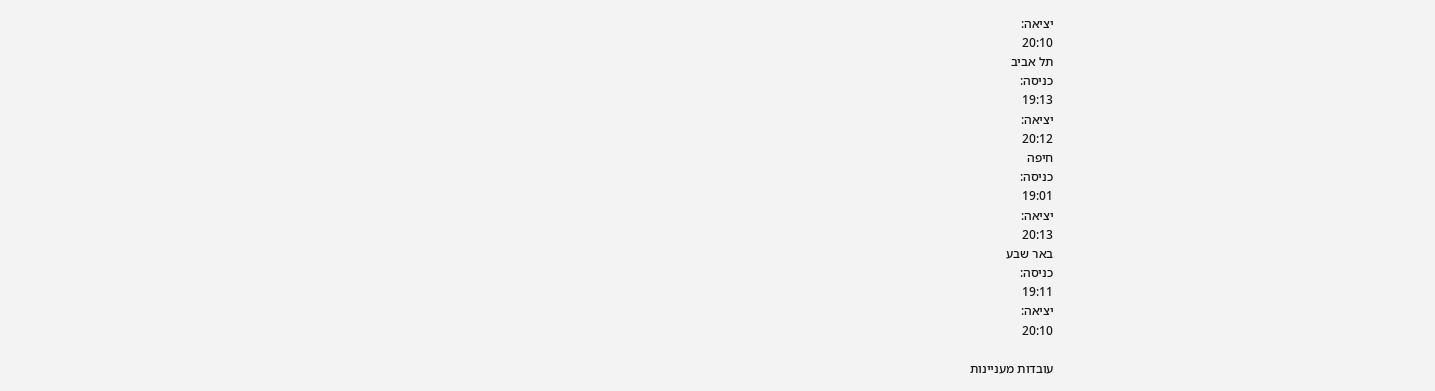יציאה:
20:10
תל אביב
כניסה:
19:13
יציאה:
20:12
חיפה
כניסה:
19:01
יציאה:
20:13
באר שבע
כניסה:
19:11
יציאה:
20:10

עובדות מעניינות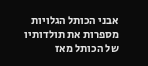אבני הכותל הגלויות מספרות את תולדותיו של הכותל מאז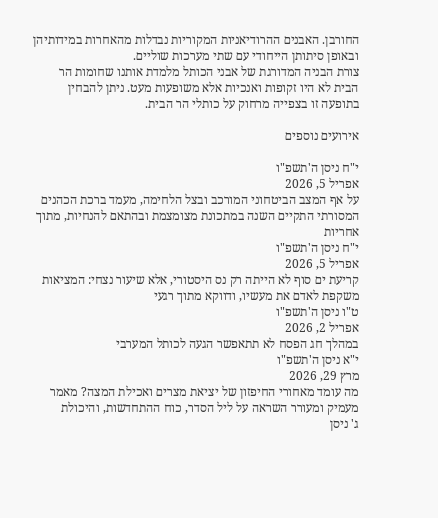החורבן. האבנים ההרודיאניות המקוריות נבדלות מהאחרות במידותיהן ובאופן סיתותן הייחודי עם שתי מערכות שוליים.
צורת הבניה המדורגת של אבני הכותל מלמדת אותנו שחומות הר הבית לא היו זקופות ואנכיות אלא משופעות מעט. ניתן להבחין בתופעה זו בצפייה מרחוק על כותלי הר הבית.

אירועים נוספים

י"ח ניסן ה'תשפ"ו
אפריל 5, 2026
על אף המצב הביטחוני המורכב ובצל הלחימה, מעמד ברכת הכהנים המסורתי התקיים השנה במתכונת מצומצמת ובהתאם להנחיות, מתוך אחריות
י"ח ניסן ה'תשפ"ו
אפריל 5, 2026
קריעת ים סוף לא הייתה רק נס היסטורי, אלא שיעור נצחי: המציאות משקפת לאדם את מעשיו, ודווקא מתוך רגעי
ט"ו ניסן ה'תשפ"ו
אפריל 2, 2026
במהלך חג הפסח לא תתאפשר הגעה לכותל המערבי
י"א ניסן ה'תשפ"ו
מרץ 29, 2026
מה עומד מאחורי החיפזון של יציאת מצרים ואכילת המצה? מאמר מעמיק ומעורר השראה על ליל הסדר, כוח ההתחדשות, והיכולת
ג' ניסן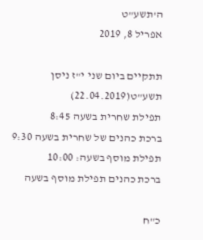ה'תשע"ט
אפריל 8, 2019

תתקיים ביום שני י"ז ניסן תשע"ט(22.04.2019)
תפילת שחרית בשעה 8:45
ברכת כהנים של שחרית בשעה 9:30
תפילת מוסף בשעה: 10:00
ברכת כהנים תפילת מוסף בשעה

כ"ח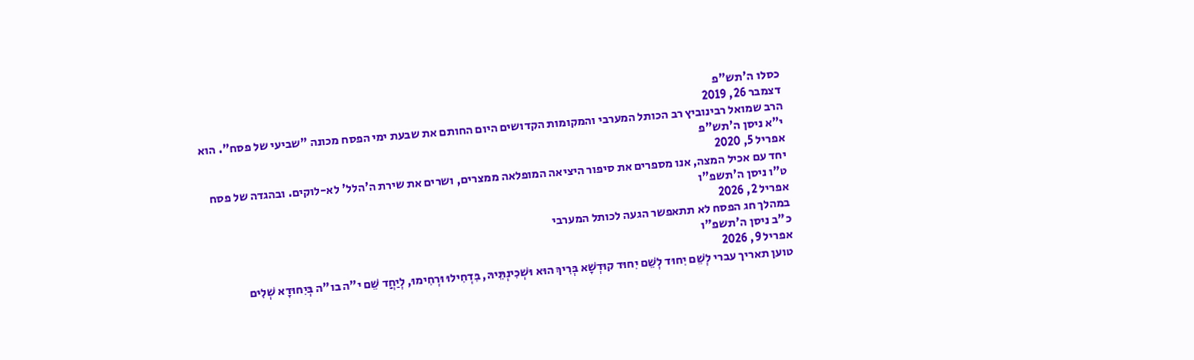כסלו ה'תש"פ
דצמבר 26, 2019
הרב שמואל רבינוביץ רב הכותל המערבי והמקומות הקדושים היום החותם את שבעת ימי הפסח מכונה "שביעי של פסח". הוא
י"א ניסן ה'תש"פ
אפריל 5, 2020
יחד עם אכיל המצה, אנו מספרים את סיפור היציאה המופלאה ממצרים, ושרים את שירת ה'הלל' לא-לוקים. ובהגדה של פסח
ט"ו ניסן ה'תשפ"ו
אפריל 2, 2026
במהלך חג הפסח לא תתאפשר הגעה לכותל המערבי
כ"ב ניסן ה'תשפ"ו
אפריל 9, 2026
טוען תאריך עברי לְשֵׁם יִחוּד לְשֵׁם יִחוּד קוּדְשָׁא בְּרִיךְ הוּא וּשְׁכִינְתֵּיהּ, בִּדְחִילוּ וּרְחִימוּ, לְיַחֲד שֵׁם י"ה בו"ה בְּיִחוּדָא שְׁלִים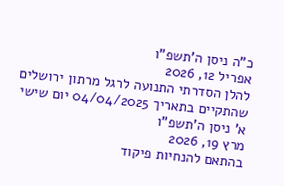כ"ה ניסן ה'תשפ"ו
אפריל 12, 2026
להלן הסדרתי התנועה לרגל מרתון ירושלים שהתקיים בתאריך 04/04/2025 יום שישי
א' ניסן ה'תשפ"ו
מרץ 19, 2026
בהתאם להנחיות פיקוד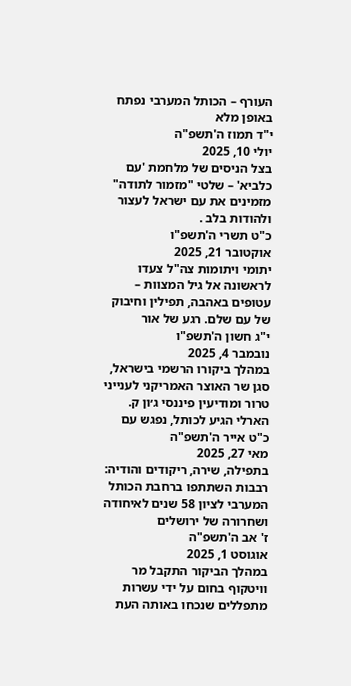העורף – הכותל המערבי נפתח באופן מלא
י"ד תמוז ה'תשפ"ה
יולי 10, 2025
בצל הניסים של מלחמת 'עם כלביא' – שלטי "מזמור לתודה" מזמינים את עם ישראל לעצור ולהודות בלב .
כ"ט תשרי ה'תשפ"ו
אוקטובר 21, 2025
יתומי ויתומות צה"ל צעדו לראשונה אל גיל המצוות – עטופים באהבה, תפילין וחיבוק של עם שלם. רגע של אור
י"ג חשון ה'תשפ"ו
נובמבר 4, 2025
במהלך ביקורו הרשמי בישראל, סגן שר האוצר האמריקני לענייני טרור ומודיעין פיננסי ג׳ון ק. הארלי הגיע לכותל, נפגש עם
כ"ט אייר ה'תשפ"ה
מאי 27, 2025
בתפילה, שירה, ריקודים והודיה: רבבות השתתפו ברחבת הכותל המערבי לציון 58 שנים לאיחודה ושחרורה של ירושלים
ז' אב ה'תשפ"ה
אוגוסט 1, 2025
במהלך הביקור התקבל מר וויטקוף בחום על ידי עשרות מתפללים שנכחו באותה העת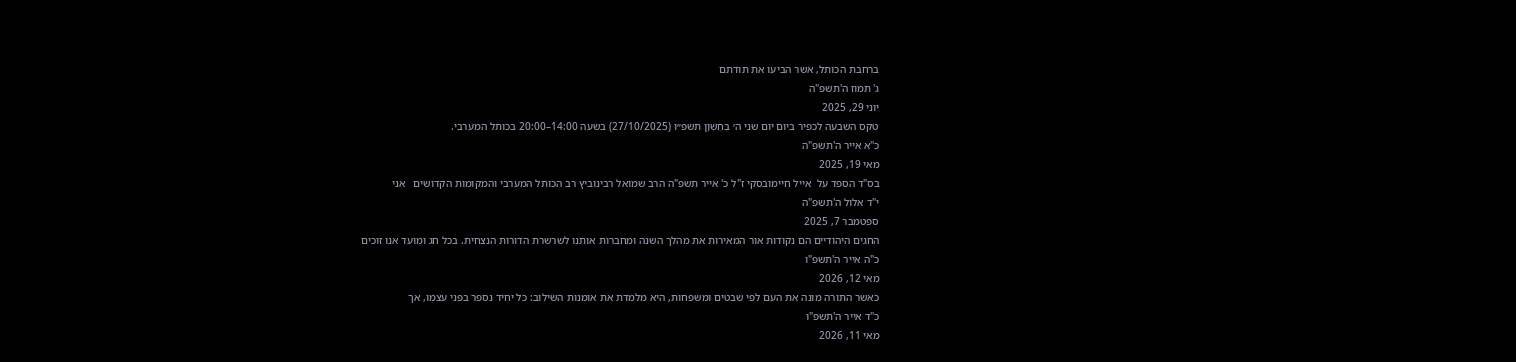ברחבת הכותל, אשר הביעו את תודתם
ג' תמוז ה'תשפ"ה
יוני 29, 2025
טקס השבעה לכפיר ביום יום שני ה׳ בְּחֶשְׁוָן תשפ״ו (27/10/2025) בשעה 14:00–20:00 בכותל המערבי.
כ"א אייר ה'תשפ"ה
מאי 19, 2025
בס"ד הספד על  אייל חיימובסקי ז"ל כ' אייר תשפ"ה הרב שמואל רבינוביץ רב הכותל המערבי והמקומות הקדושים   אני
י"ד אלול ה'תשפ"ה
ספטמבר 7, 2025
החגים היהודיים הם נקודות אור המאירות את מהלך השנה ומחברות אותנו לשרשרת הדורות הנצחית. בכל חג ומועד אנו זוכים
כ"ה אייר ה'תשפ"ו
מאי 12, 2026
כאשר התורה מונה את העם לפי שבטים ומשפחות, היא מלמדת את אומנות השילוב: כל יחיד נספר בפני עצמו, אך
כ"ד אייר ה'תשפ"ו
מאי 11, 2026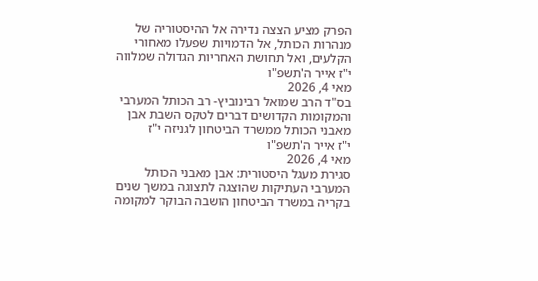הפרק מציע הצצה נדירה אל ההיסטוריה של מנהרות הכותל, אל הדמויות שפעלו מאחורי הקלעים, ואל תחושת האחריות הגדולה שמלווה
י"ז אייר ה'תשפ"ו
מאי 4, 2026
בס"ד הרב שמואל רבינוביץ- רב הכותל המערבי והמקומות הקדושים דברים לטקס השבת אבן מאבני הכותל ממשרד הביטחון לגניזה י"ז
י"ז אייר ה'תשפ"ו
מאי 4, 2026
סגירת מעגל היסטורית: אבן מאבני הכותל המערבי העתיקות שהוצגה לתצוגה במשך שנים בקריה במשרד הביטחון הושבה הבוקר למקומה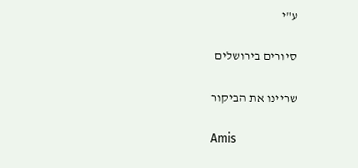ע"י

סיורים בירושלים

שריינו את הביקור

Amis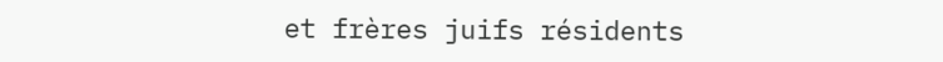et frères juifs résidents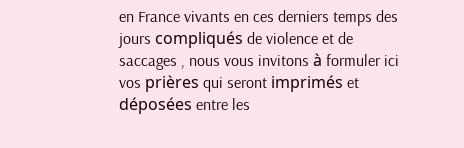en France vivants en ces derniers temps des jours compliqués de violence et de saccages , nous vous invitons à formuler ici vos prières qui seront imprimés et déposées entre les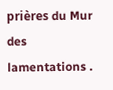prières du Mur des lamentations .